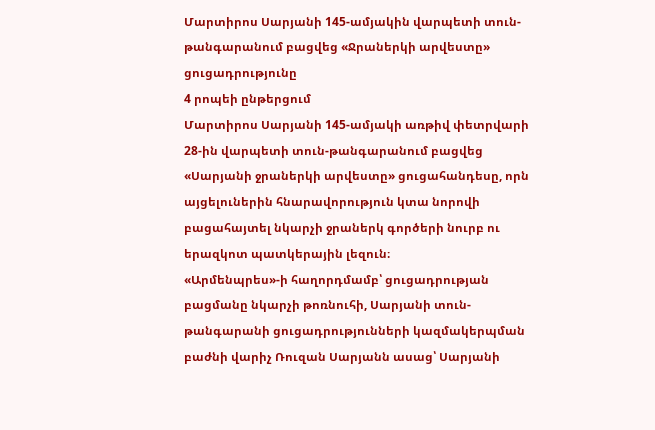Մարտիրոս Սարյանի 145-ամյակին վարպետի տուն-թանգարանում բացվեց «Ջրաներկի արվեստը» ցուցադրությունը
4 րոպեի ընթերցում
Մարտիրոս Սարյանի 145-ամյակի առթիվ փետրվարի 28-ին վարպետի տուն-թանգարանում բացվեց «Սարյանի ջրաներկի արվեստը» ցուցահանդեսը, որն այցելուներին հնարավորություն կտա նորովի բացահայտել նկարչի ջրաներկ գործերի նուրբ ու երազկոտ պատկերային լեզուն։
«Արմենպրես»-ի հաղորդմամբ՝ ցուցադրության բացմանը նկարչի թոռնուհի, Սարյանի տուն-թանգարանի ցուցադրությունների կազմակերպման բաժնի վարիչ Ռուզան Սարյանն ասաց՝ Սարյանի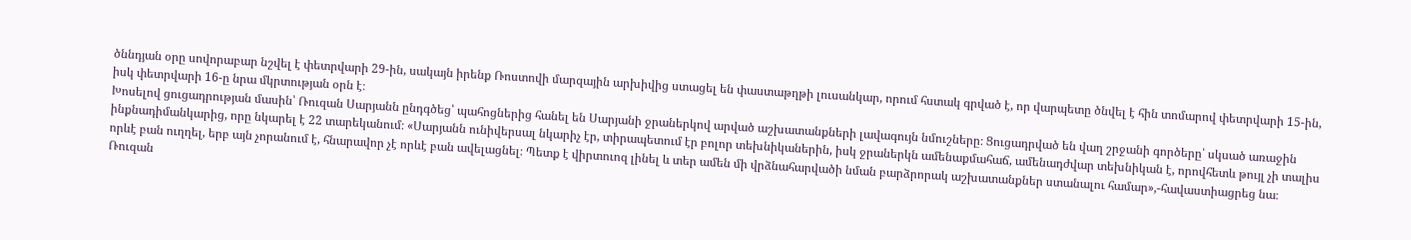ծննդյան օրը սովորաբար նշվել է փետրվարի 29-ին, սակայն իրենք Ռոստովի մարզային արխիվից ստացել են փաստաթղթի լուսանկար, որում հստակ գրված է, որ վարպետը ծնվել է հին տոմարով փետրվարի 15-ին, իսկ փետրվարի 16-ը նրա մկրտության օրն է։
Խոսելով ցուցադրության մասին՝ Ռուզան Սարյանն ընդգծեց՝ պահոցներից հանել են Սարյանի ջրաներկով արված աշխատանքների լավագույն նմուշները։ Ցուցադրված են վաղ շրջանի գործերը՝ սկսած առաջին ինքնադիմանկարից, որը նկարել է 22 տարեկանում։ «Սարյանն ունիվերսալ նկարիչ էր, տիրապետում էր բոլոր տեխնիկաներին, իսկ ջրաներկն ամենաքմահաճ, ամենադժվար տեխնիկան է, որովհետև թույլ չի տալիս որևէ բան ուղղել, երբ այն չորանում է, հնարավոր չէ որևէ բան ավելացնել։ Պետք է վիրտուոզ լինել և տեր ամեն մի վրձնահարվածի նման բարձրորակ աշխատանքներ ստանալու համար»,-հավաստիացրեց նա։
Ռուզան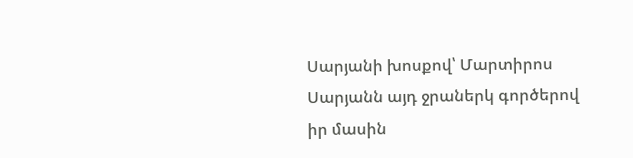Սարյանի խոսքով՝ Մարտիրոս Սարյանն այդ ջրաներկ գործերով իր մասին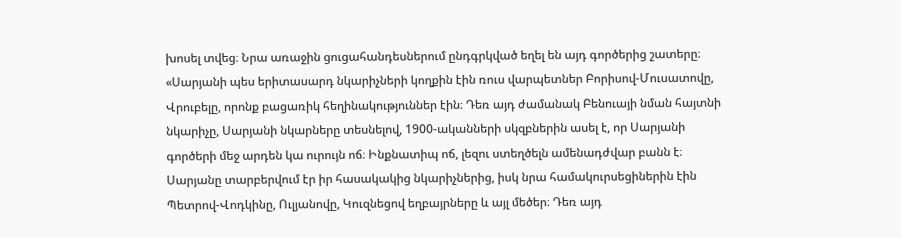խոսել տվեց։ Նրա առաջին ցուցահանդեսներում ընդգրկված եղել են այդ գործերից շատերը։ «Սարյանի պես երիտասարդ նկարիչների կողքին էին ռուս վարպետներ Բորիսով-Մուսատովը, Վրուբելը, որոնք բացառիկ հեղինակություններ էին։ Դեռ այդ ժամանակ Բենուայի նման հայտնի նկարիչը, Սարյանի նկարները տեսնելով, 1900-ականների սկզբներին ասել է, որ Սարյանի գործերի մեջ արդեն կա ուրույն ոճ։ Ինքնատիպ ոճ, լեզու ստեղծելն ամենադժվար բանն է։ Սարյանը տարբերվում էր իր հասակակից նկարիչներից, իսկ նրա համակուրսեցիներին էին Պետրով-Վոդկինը, Ուլյանովը, Կուզնեցով եղբայրները և այլ մեծեր։ Դեռ այդ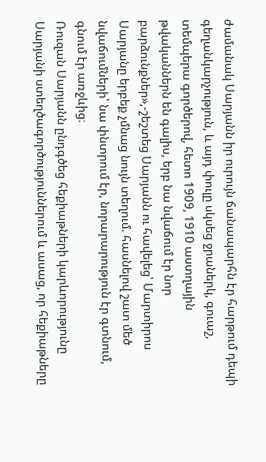ժամանակ Սարյանն իր ուրույն ճանապարհն էր հարթում դեպի գեղանկարչություն, և այդ փուլը սկսեց ջրաներկ, գուաշ, տեմպերա գործերով, հետո 1909, 1910 աստղային թվականներն են գալիս, երբ նա նվաճում էր նոր բարձունքներ»,-շեշտեց Սարյանն ու հավելեց՝ Մարտիրոս Սարյանը երբեք չմնաց նույն տեղում. հասնելով շատ մեծ նվաճումների՝ նա փնտրում էր, նորարարություն էր գտնում, գնում էր առջևից։
Ռուզան Սարյանն ընդգծեց հեքիաթների կարևորությունը Սարյանի ստեղծագործություններում և ասաց, որ հեքիաթները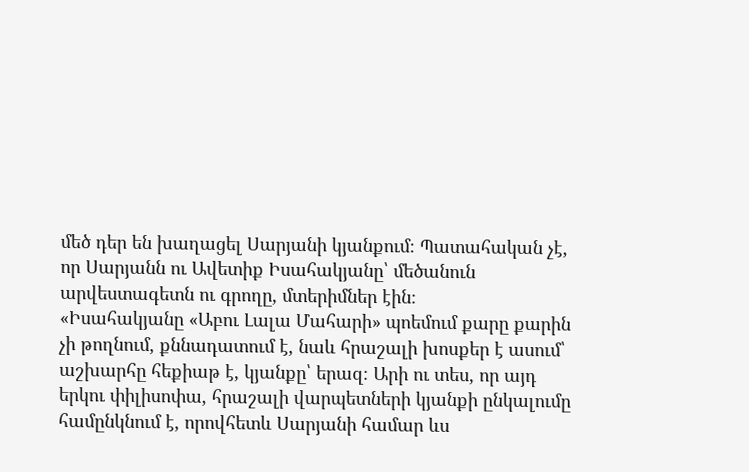մեծ դեր են խաղացել Սարյանի կյանքում։ Պատահական չէ, որ Սարյանն ու Ավետիք Իսահակյանը՝ մեծանուն արվեստագետն ու գրողը, մտերիմներ էին։
«Իսահակյանը «Աբու Լալա Մահարի» պոեմում քարը քարին չի թողնում, քննադատում է, նաև հրաշալի խոսքեր է ասում՝ աշխարհը հեքիաթ է, կյանքը՝ երազ։ Արի ու տես, որ այդ երկու փիլիսոփա, հրաշալի վարպետների կյանքի ընկալումը համընկնում է, որովհետև Սարյանի համար ևս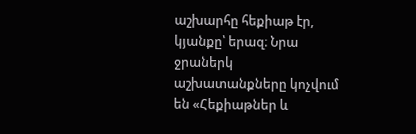աշխարհը հեքիաթ էր, կյանքը՝ երազ։ Նրա ջրաներկ աշխատանքները կոչվում են «Հեքիաթներ և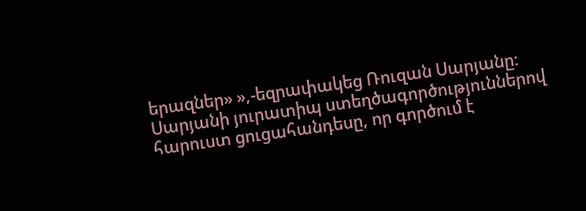երազներ» »,-եզրափակեց Ռուզան Սարյանը։
Սարյանի յուրատիպ ստեղծագործություններով հարուստ ցուցահանդեսը, որ գործում է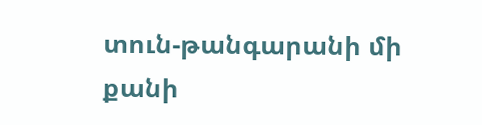տուն-թանգարանի մի քանի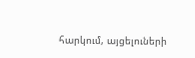հարկում, այցելուների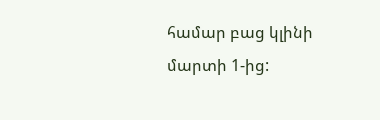համար բաց կլինի մարտի 1-ից: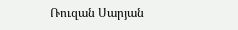Ռուզան Սարյան